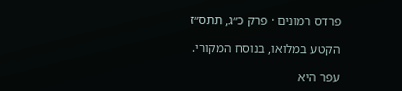פרדס רמונים · פרק כ״ג, תתס״ז

הקטע במלואו, בנוסח המקורי.

עפר היא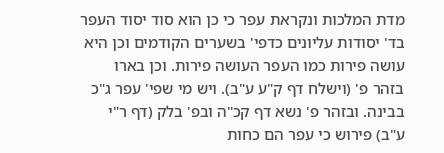מדת המלכות ונקראת עפר כי כן הוא סוד יסוד העפר בד' יסודות עליונים כדפי' בשערים הקודמים וכן היא עושה פירות כמו העפר העושה פירות. וכן בארו בזהר פ' (וישלח דף ק"ע ע"ב). ויש מי שפי' עפר ג"כ בבינה. ובזהר פ' נשא דף קכ"ה ובפ' בלק (דף ר"י ע"ב) פירוש כי עפר הם כחות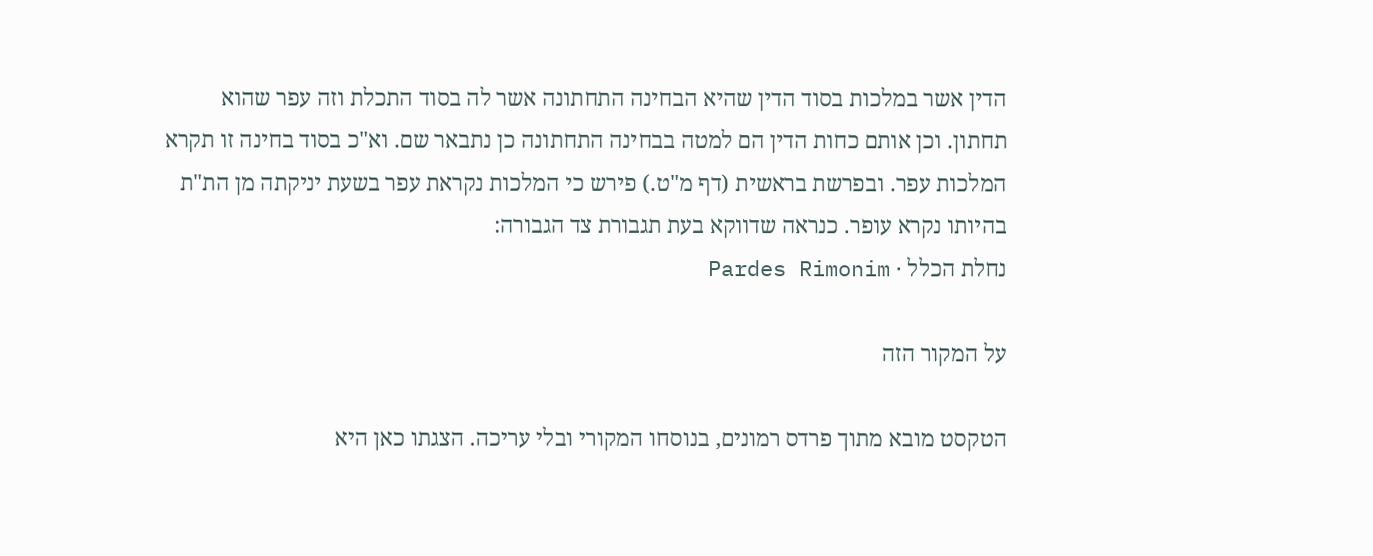הדין אשר במלכות בסוד הדין שהיא הבחינה התחתונה אשר לה בסוד התכלת וזה עפר שהוא תחתון. וכן אותם כחות הדין הם למטה בבחינה התחתונה כן נתבאר שם. וא"כ בסוד בחינה זו תקרא המלכות עפר. ובפרשת בראשית (דף מ"ט.) פירש כי המלכות נקראת עפר בשעת יניקתה מן הת"ת בהיותו נקרא עופר. כנראה שדווקא בעת תגבורת צד הגבורה:
נחלת הכלל · Pardes Rimonim

על המקור הזה

הטקסט מובא מתוך פרדס רמונים, בנוסחו המקורי ובלי עריכה. הצגתו כאן היא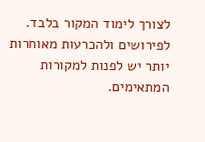לצורך לימוד המקור בלבד. לפירושים ולהכרעות מאוחרות יותר יש לפנות למקורות המתאימים.